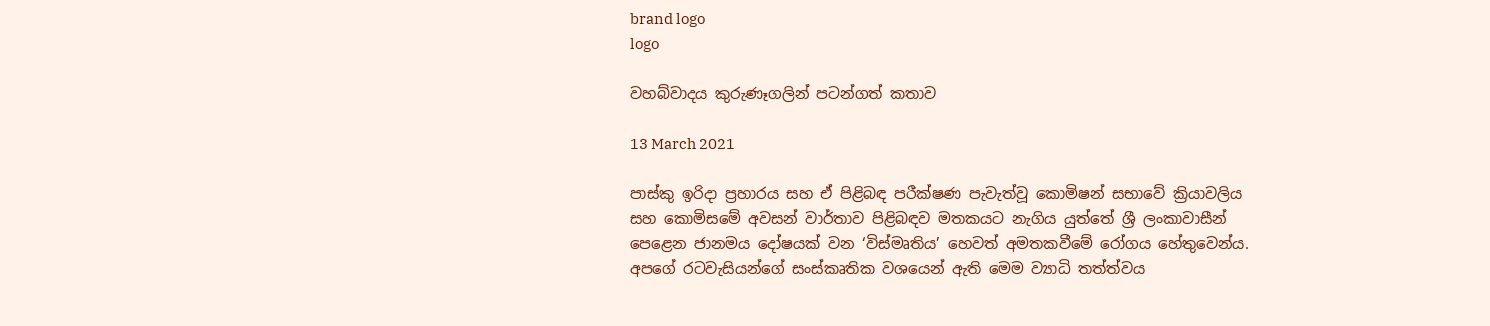brand logo
logo

වහබ්වාදය කුරුණෑගලින් පටන්ගත් කතාව

13 March 2021

පාස්කු ඉරිදා ප්‍රහාරය සහ ඒ පිළිබඳ පරීක්ෂණ පැවැත්වූ කොමිෂන් සභාවේ ක්‍රියාවලිය සහ කොමිසමේ අවසන් වාර්තාව පිළිබඳව මතකයට නැගිය යුත්තේ ශ්‍රී ලංකාවාසීන් පෙළෙන ජානමය දෝෂයක් වන ‘විස්මෘතිය’ හෙවත් අමතකවීමේ රෝගය හේතුවෙන්ය. අපගේ රටවැසියන්ගේ සංස්කෘතික වශයෙන් ඇති මෙම ව්‍යාධි තත්ත්වය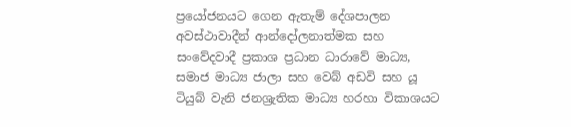ප්‍රයෝජනයට ගෙන ඇතැම් දේශපාලන අවස්ථාවාදීන් ආන්දෝලනාත්මක සහ සංවේදවාදී ප්‍රකාශ ප්‍රධාන ධාරාවේ මාධ්‍ය, සමාජ මාධ්‍ය ජාලා සහ වෙබ් අඩවි සහ යූ ටියුබ් වැනි ජනශ්‍රැතික මාධ්‍ය හරහා විකාශයට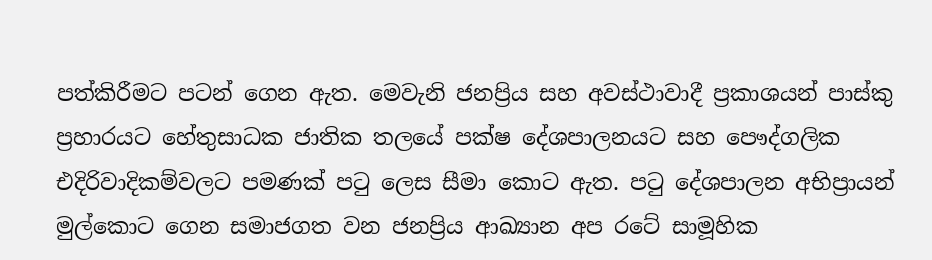පත්කිරීමට පටන් ගෙන ඇත. මෙවැනි ජනප්‍රිය සහ අවස්ථාවාදී ප්‍රකාශයන් පාස්කු ප්‍රහාරයට හේතුසාධක ජාතික තලයේ පක්ෂ දේශපාලනයට සහ පෞද්ගලික එදිරිවාදිකම්වලට පමණක් පටු ලෙස සීමා කොට ඇත. පටු දේශපාලන අභිප්‍රායන් මුල්කොට ගෙන සමාජගත වන ජනප්‍රිය ආඛ්‍යාන අප රටේ සාමූහික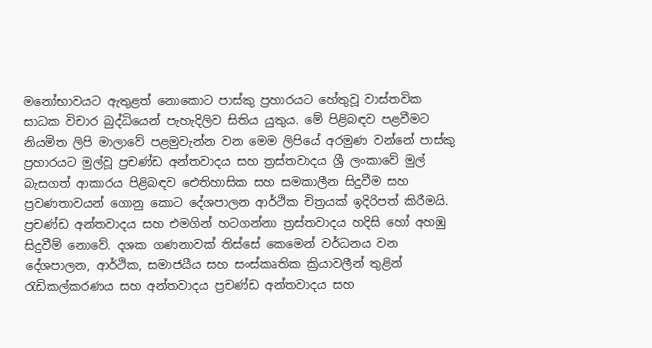මනෝභාවයට ඇතුළත් නොකොට පාස්කු ප්‍රහාරයට හේතුවූ වාස්තවික සාධක විචාර බුද්ධියෙන් පැහැදිලිව සිතිය යුතුය. මේ පිළිබඳව පළවීමට නියමිත ලිපි මාලාවේ පළමුවැන්න වන මෙම ලිපියේ අරමුණ වන්නේ පාස්කු ප්‍රහාරයට මුල්වූ ප්‍රචණ්ඩ අන්තවාදය සහ ත්‍රස්තවාදය ශ්‍රී ලංකාවේ මුල් බැසගත් ආකාරය පිළිබඳව ඓතිහාසික සහ සමකාලීන සිදුවීම සහ ප්‍රවණතාවයන් ගොනු කොට දේශපාලන ආර්ථික චිත්‍රයක් ඉදිරිපත් කිරීමයි. ප්‍රචණ්ඩ අන්තවාදය සහ එමගින් හටගන්නා ත්‍රස්තවාදය හදිසි හෝ අහඹු සිදුවීම් නොවේ. දශක ගණනාවක් තිස්සේ කෙමෙන් වර්ධනය වන දේශපාලන, ආර්ථික, සමාජයීය සහ සංස්කෘතික ක්‍රියාවලීන් තුළින් රැඩිකල්කරණය සහ අන්තවාදය ප්‍රචණ්ඩ අන්තවාදය සහ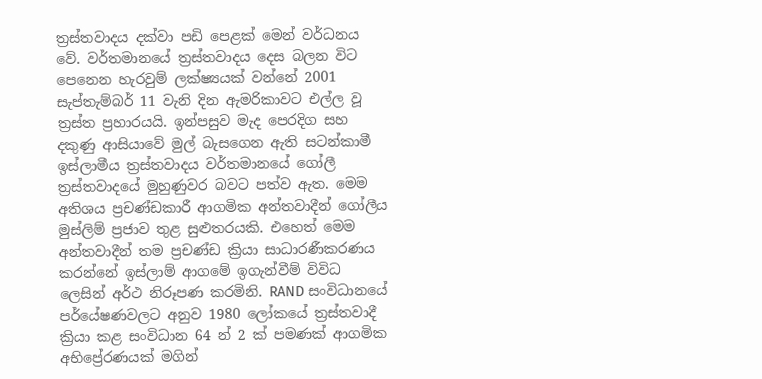ත්‍රස්තවාදය දක්වා පඩි පෙළක් මෙන් වර්ධනය වේ. වර්තමානයේ ත්‍රස්තවාදය දෙස බලන විට පෙනෙන හැරවුම් ලක්ෂ්‍යයක් වන්නේ 2001 සැප්තැම්බර් 11 වැනි දින ඇමරිකාවට එල්ල වූ ත්‍රස්ත ප්‍රහාරයයි. ඉන්පසුව මැද පෙරදිග සහ දකුණු ආසියාවේ මුල් බැසගෙන ඇති සටන්කාමී ඉස්ලාමීය ත්‍රස්තවාදය වර්තමානයේ ගෝලී ත්‍රස්තවාදයේ මුහුණුවර බවට පත්ව ඇත. මෙම අතිශය ප්‍රචණ්ඩකාරී ආගමික අන්තවාදීන් ගෝලීය මුස්ලිම් ප්‍රජාව තුළ සුළුතරයකි. එහෙත් මෙම අන්තවාදීන් තම ප්‍රචණ්ඩ ක්‍රියා සාධාරණීකරණය කරන්නේ ඉස්ලාම් ආගමේ ඉගැන්වීම් විවිධ ලෙසින් අර්ථ නිරූපණ කරමිනි. RAND සංවිධානයේ පර්‌යේෂණවලට අනුව 1980 ලෝකයේ ත්‍රස්තවාදී ක්‍රියා කළ සංවිධාන 64 න් 2 ක් පමණක් ආගමික අභිප්‍රේරණයක් මගින්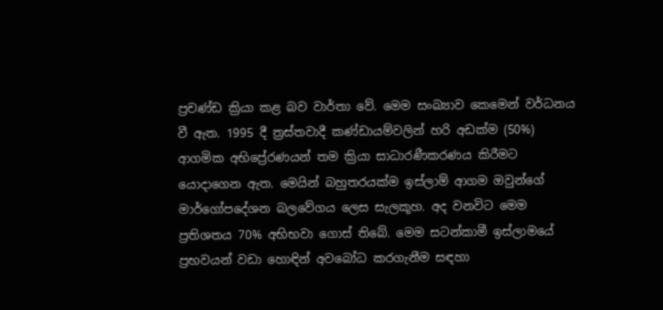ප්‍රචණ්ඩ ක්‍රියා කළ බව වාර්තා වේ. මෙම සංඛ්‍යාව කෙමෙන් වර්ධනය වී ඇත. 1995 දී ත්‍රස්තවාදී කණ්ඩායම්වලින් හරි අඩක්ම (50%) ආගමික අභිප්‍රේරණයන් තම ක්‍රියා සාධාරණීකරණය කිරීමට යොදාගෙන ඇත. මෙයින් බහුතරයක්ම ඉස්ලාම් ආගම ඔවුන්ගේ මාර්ගෝපදේශන බලවේගය ලෙස සැලකූහ. අද වනවිට මෙම ප්‍රතිශතය 70% අභිභවා ගොස් තිබේ. මෙම සටන්කාමී ඉස්ලාමයේ ප්‍රභවයන් වඩා හොඳින් අවබෝධ කරගැනීම සඳහා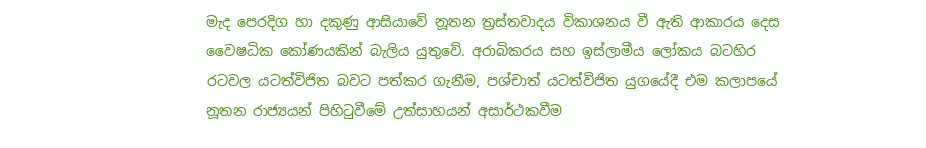මැද පෙරදිග හා දකුණු ආසියාවේ නූතන ත්‍රස්තවාදය විකාශනය වී ඇති ආකාරය දෙස වෛෂධික කෝණයකින් බැලිය යුතුවේ. අරාබිකරය සහ ඉස්ලාමීය ලෝකය බටහිර රටවල යටත්විජිත බවට පත්කර ගැනීම, පශ්චාත් යටත්විජිත යුගයේදී එම කලාපයේ නූතන රාජ්‍යයන් පිහිටුවීමේ උත්සාහයන් අසාර්ථකවීම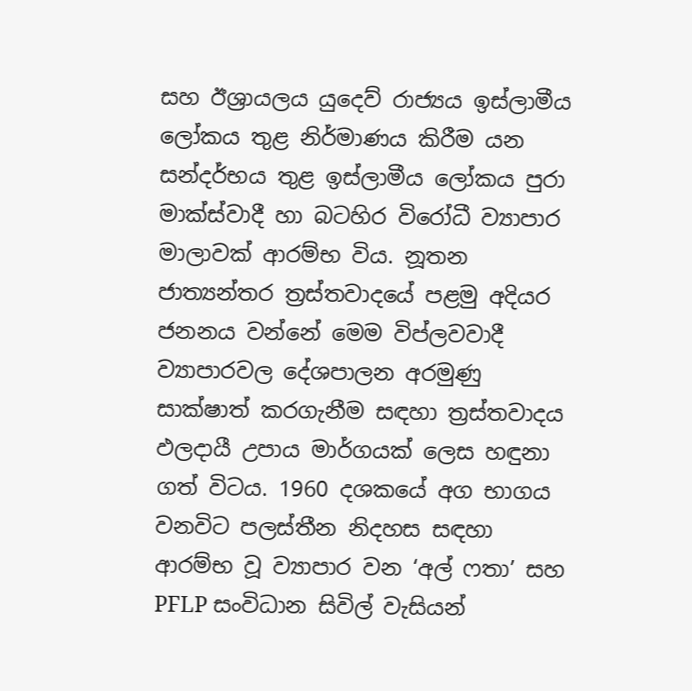සහ ඊශ්‍රායලය යුදෙව් රාජ්‍යය ඉස්ලාමීය ලෝකය තුළ නිර්මාණය කිරීම යන සන්දර්භය තුළ ඉස්ලාමීය ලෝකය පුරා මාක්ස්වාදී හා බටහිර විරෝධී ව්‍යාපාර මාලාවක් ආරම්භ විය. නූතන ජාත්‍යන්තර ත්‍රස්තවාදයේ පළමු අදියර ජනනය වන්නේ මෙම විප්ලවවාදී ව්‍යාපාරවල දේශපාලන අරමුණු සාක්ෂාත් කරගැනීම සඳහා ත්‍රස්තවාදය ඵලදායී උපාය මාර්ගයක් ලෙස හඳුනා ගත් විටය. 1960 දශකයේ අග භාගය වනවිට පලස්තීන නිදහස සඳහා ආරම්භ වූ ව්‍යාපාර වන ‘අල් ෆතා’ සහ PFLP සංවිධාන සිවිල් වැසියන්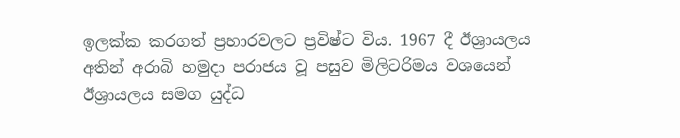ඉලක්ක කරගත් ප්‍රහාරවලට ප්‍රවිෂ්ට විය. 1967 දී ඊශ්‍රායලය අතින් අරාබි හමුදා පරාජය වූ පසුව මිලිටරිමය වශයෙන් ඊශ්‍රායලය සමග යුද්ධ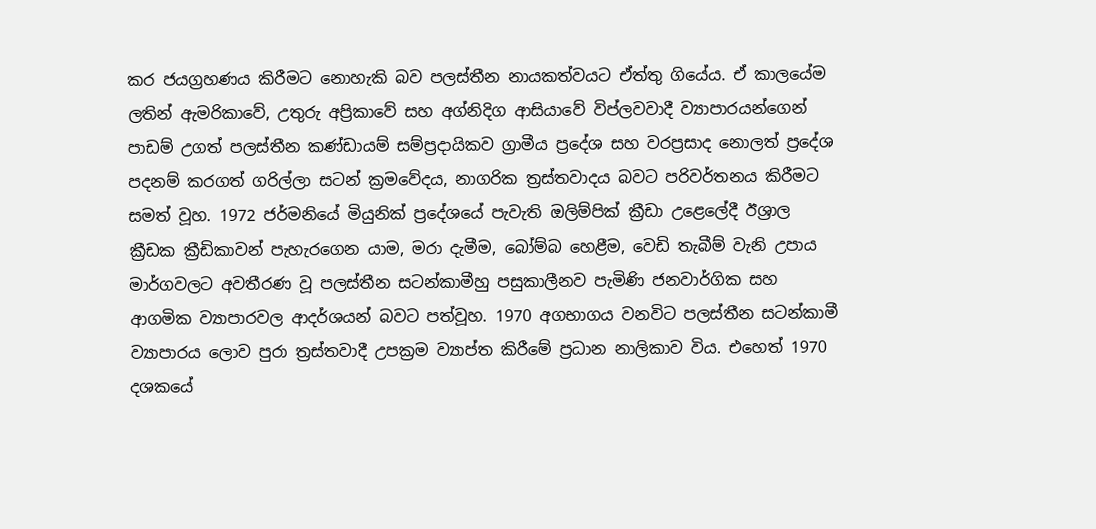කර ජයග්‍රහණය කිරීමට නොහැකි බව පලස්තීන නායකත්වයට ඒත්තු ගියේය. ඒ කාලයේම ලතින් ඇමරිකාවේ, උතුරු අප්‍රිකාවේ සහ අග්නිදිග ආසියාවේ විප්ලවවාදී ව්‍යාපාරයන්ගෙන් පාඩම් උගත් පලස්තීන කණ්ඩායම් සම්ප්‍රදායිකව ග්‍රාමීය ප්‍රදේශ සහ වරප්‍රසාද නොලත් ප්‍රදේශ පදනම් කරගත් ගරිල්ලා සටන් ක්‍රමවේදය, නාගරික ත්‍රස්තවාදය බවට පරිවර්තනය කිරීමට සමත් වූහ. 1972 ජර්මනියේ මියුනික් ප්‍රදේශයේ පැවැති ඔලිම්පික් ක්‍රීඩා උළෙලේදී ඊශ්‍රාල ක්‍රීඩක ක්‍රීඩිකාවන් පැහැරගෙන යාම, මරා දැමීම, බෝම්බ හෙළීම, වෙඩි තැබීම් වැනි උපාය මාර්ගවලට අවතීරණ වූ පලස්තීන සටන්කාමීහු පසුකාලීනව පැමිණි ජනවාර්ගික සහ ආගමික ව්‍යාපාරවල ආදර්ශයන් බවට පත්වූහ. 1970 අගභාගය වනවිට පලස්තීන සටන්කාමී ව්‍යාපාරය ලොව පුරා ත්‍රස්තවාදී උපක්‍රම ව්‍යාප්ත කිරීමේ ප්‍රධාන නාලිකාව විය. එහෙත් 1970 දශකයේ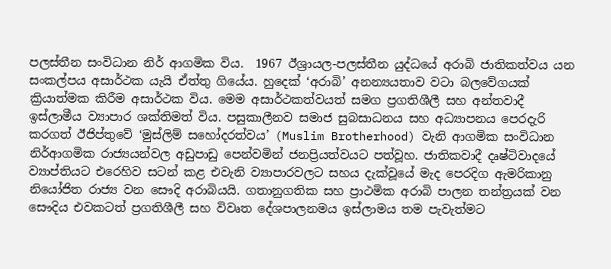පලස්තීන සංවිධාන නිර් ආගමික විය.  1967 ඊශ්‍රායල-පලස්තීන යුද්ධයේ අරාබි ජාතිකත්වය යන සංකල්පය අසාර්ථක යැයි ඒත්තු ගියේය. හුදෙක් ‘අරාබි’ අනන්‍යයතාව වටා බලවේගයක් ක්‍රියාත්මක කිරීම අසාර්ථක විය. මෙම අසාර්ථකත්වයත් සමග ප්‍රගතිශීලී සහ අන්තවාදී ඉස්ලාමීය ව්‍යාපාර ශක්තිමත් විය. පසුකාලීනව සමාජ සුබසාධනය සහ අධ්‍යාපනය පෙරදැරි කරගත් ඊජිප්තුවේ ‘මුස්ලිම් සහෝදරත්වය’ (Muslim Brotherhood) වැනි ආගමික සංවිධාන නිර්ආගමික රාජ්‍යයන්වල අඩුපාඩු පෙන්වමින් ජනප්‍රියත්වයට පත්වූහ. ජාතිකවාදී දෘෂ්ටිවාදයේ ව්‍යාප්තියට එරෙහිව සටන් කළ එවැනි ව්‍යාපාරවලට සහය දැක්වූයේ මැද පෙරදිග ඇමරිකානු නියෝජිත රාජ්‍ය වන සෞදි අරාබියයි. ගතානුගතික සහ ප්‍රාථමික අරාබි පාලන තන්ත්‍රයක් වන සෞදිය එවකටත් ප්‍රගතිශීලී සහ විවෘත දේශපාලනමය ඉස්ලාමය තම පැවැත්මට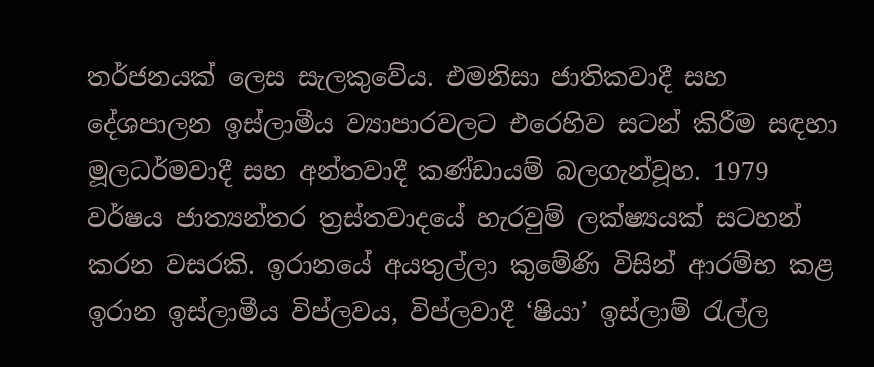තර්ජනයක් ලෙස සැලකුවේය. එමනිසා ජාතිකවාදී සහ දේශපාලන ඉස්ලාමීය ව්‍යාපාරවලට එරෙහිව සටන් කිරීම සඳහා මූලධර්මවාදී සහ අන්තවාදී කණ්ඩායම් බලගැන්වූහ. 1979 වර්ෂය ජාත්‍යන්තර ත්‍රස්තවාදයේ හැරවුම් ලක්ෂ්‍යයක් සටහන් කරන වසරකි. ඉරානයේ අයතුල්ලා කුමේණි විසින් ආරම්භ කළ ඉරාන ඉස්ලාමීය විප්ලවය, විප්ලවාදී ‘ෂියා’ ඉස්ලාම් රැල්ල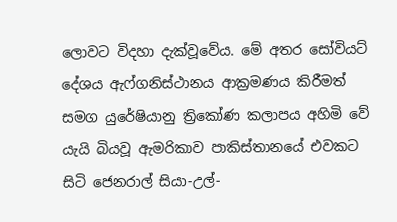ලොවට විදහා දැක්වූවේය. මේ අතර සෝවියට් දේශය ඇෆ්ගනිස්ථානය ආක්‍රමණය කිරීමත් සමග යුරේෂියානු ත්‍රිකෝණ කලාපය අහිමි වේ යැයි බියවූ ඇමරිකාව පාකිස්තානයේ එවකට සිටි ජෙනරාල් සියා-උල්-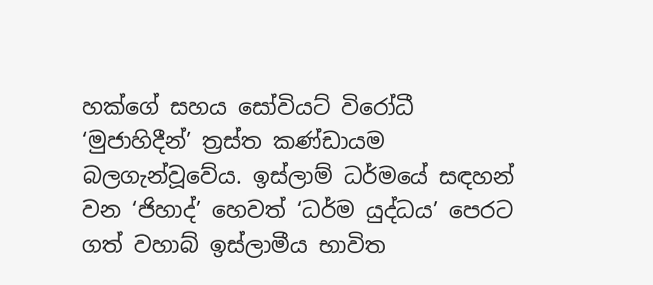හක්ගේ සහය සෝවියට් විරෝධී ‘මුජාහිදීන්’ ත්‍රස්ත කණ්ඩායම බලගැන්වූවේය. ඉස්ලාම් ධර්මයේ සඳහන් වන ‘ජිහාද්’ හෙවත් ‘ධර්ම යුද්ධය’ පෙරට ගත් වහාබ් ඉස්ලාමීය භාවිත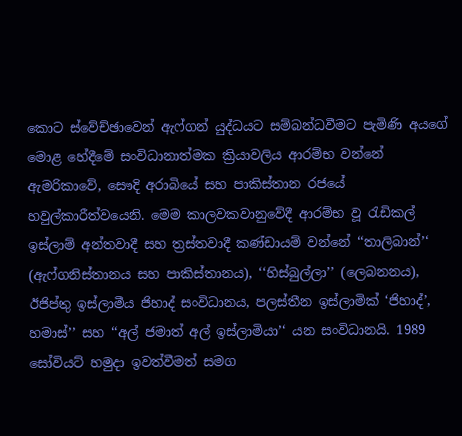කොට ස්වේච්ඡාවෙන් ඇෆ්ගන් යුද්ධයට සම්බන්ධවීමට පැමිණි අයගේ මොළ හේදීමේ සංවිධානාත්මක ක්‍රියාවලිය ආරම්භ වන්නේ ඇමරිකාවේ, සෞදි අරාබියේ සහ පාකිස්තාන රජයේ හවුල්කාරීත්වයෙනි. මෙම කාලවකවානුවේදී ආරම්භ වූ රැඩිකල් ඉස්ලාම් අන්තවාදී සහ ත්‍රස්තවාදී කණ්ඩායම් වන්නේ ‘‘තාලිබාන්’‘ (ඇෆ්ගනිස්තානය සහ පාකිස්තානය), ‘‘හිස්බුල්ලා’’ (ලෙබනනය), ඊජිප්තු ඉස්ලාමීය ජිහාද් සංවිධානය, පලස්තීන ඉස්ලාමික් ‘ජිහාද්’, හමාස්’’ සහ ‘‘අල් ජමාත් අල් ඉස්ලාමියා’‘ යන සංවිධානයි. 1989 සෝවියට් හමුදා ඉවත්වීමත් සමග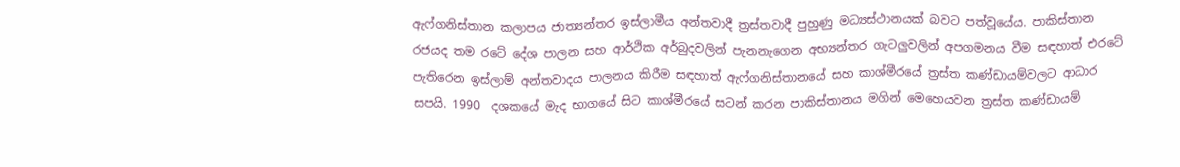ඇෆ්ගනිස්තාන කලාපය ජාත්‍යන්තර ඉස්ලාමීය අන්තවාදී ත්‍රස්තවාදී පුහුණු මධ්‍යස්ථානයක් බවට පත්වූයේය. පාකිස්තාන රජයද තම රටේ දේශ පාලන සහ ආර්ථික අර්බුදවලින් පැනනැගෙන අභ්‍යන්තර ගැටලුවලින් අපගමනය වීම සඳහාත් එරටේ පැතිරෙන ඉස්ලාම් අන්තවාදය පාලනය කිරීම සඳහාත් ඇෆ්ගනිස්තානයේ සහ කාශ්මීරයේ ත්‍රස්ත කණ්ඩායම්වලට ආධාර සපයි. 1990  දශකයේ මැද භාගයේ සිට කාශ්මීරයේ සටන් කරන පාකිස්තානය මගින් මෙහෙයවන ත්‍රස්ත කණ්ඩායම්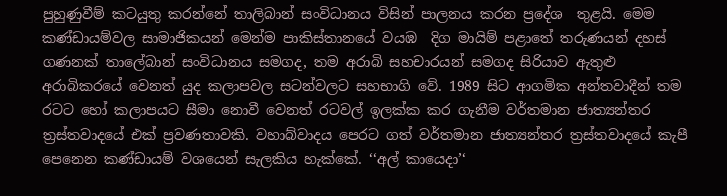පුහුණුවීම් කටයුතු කරන්නේ තාලිබාන් සංවිධානය විසින් පාලනය කරන ප්‍රදේශ  තුළයි. මෙම කණ්ඩායම්වල සාමාජිකයන් මෙන්ම පාකිස්තානයේ වයඹ  දිග මායිම් පළාතේ තරුණයන් දහස් ගණනක් තාලේබාන් සංවිධානය සමගද, තම අරාබි සහචාරයන් සමගද සිරියාව ඇතුළු  අරාබිකරයේ වෙනත් යුද කලාපවල සටන්වලට සහභාගි වේ. 1989 සිට ආගමික අන්තවාදීන් තම රටට හෝ කලාපයට සීමා නොවී වෙනත් රටවල් ඉලක්ක කර ගැනීම වර්තමාන ජාත්‍යන්තර ත්‍රස්තවාදයේ එක් ප්‍රවණතාවකි. වහාබ්වාදය පෙරට ගත් වර්තමාන ජාත්‍යන්තර ත්‍රස්තවාදයේ කැපී පෙනෙන කණ්ඩායම් වශයෙන් සැලකිය හැක්කේ. ‘‘අල් කායෙදා’‘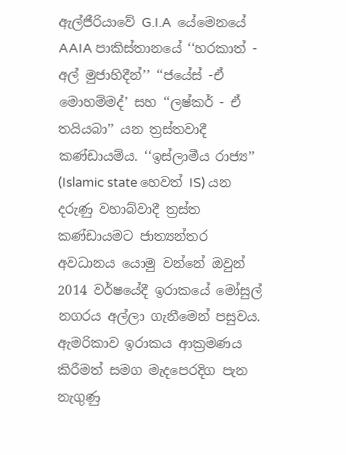ඇල්ජීරියාවේ G.I.A  යේමෙනයේ AAIA පාකිස්තානයේ ‘‘හරකාත් - අල් මුජාහිදීන්’’ ‘‘ජයේස් -ඒ මොහම්මද්’ සහ ‘‘ලෂ්කර් - ඒ තයියබා’’ යන ත්‍රස්තවාදී කණ්ඩායම්ය. ‘‘ඉස්ලාමීය රාජ්‍ය’’ (Islamic state හෙවත් IS) යන දරුණු වහාබ්වාදී ත්‍රස්ත කණ්ඩායමට ජාත්‍යන්තර අවධානය යොමු වන්නේ ඔවුන් 2014 වර්ෂයේදී ඉරාකයේ මෝසුල් නගරය අල්ලා ගැනීමෙන් පසුවය. ඇමරිකාව ඉරාකය ආක්‍රමණය කිරීමත් සමග මැදපෙරදිග පැන නැගුණු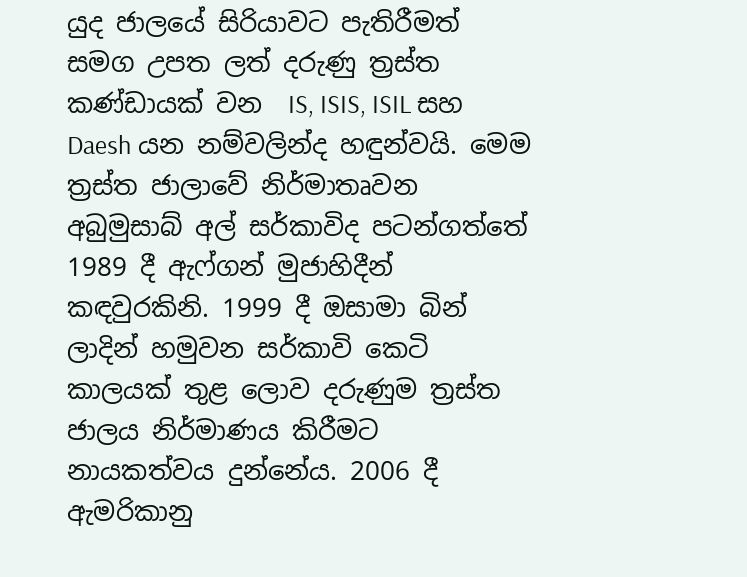යුද ජාලයේ සිරියාවට පැතිරීමත් සමග උපත ලත් දරුණු ත්‍රස්ත කණ්ඩායක් වන  IS, ISIS, ISIL සහ Daesh යන නම්වලින්ද හඳුන්වයි. මෙම ත්‍රස්ත ජාලාවේ නිර්මාතෘවන අබුමුසාබ් අල් සර්කාවිද පටන්ගත්තේ 1989 දී ඇෆ්ගන් මුජාහිදීන් කඳවුරකිනි. 1999 දී ඔසාමා බින් ලාදින් හමුවන සර්කාවි කෙටි කාලයක් තුළ ලොව දරුණුම ත්‍රස්ත ජාලය නිර්මාණය කිරීමට නායකත්වය දුන්නේය. 2006 දී ඇමරිකානු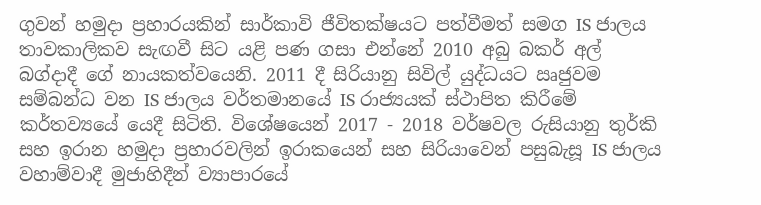ගුවන් හමුදා ප්‍රහාරයකින් සාර්කාවි ජීවිතක්ෂයට පත්වීමත් සමග IS ජාලය තාවකාලිකව සැඟවී සිට යළි පණ ගසා එන්නේ 2010 අබු බකර් අල් බග්දාදී ගේ නායකත්වයෙනි. 2011 දී සිරියානු සිවිල් යුද්ධයට ඍජුවම සම්බන්ධ වන IS ජාලය වර්තමානයේ IS රාජ්‍යයක් ස්ථාපිත කිරීමේ කර්තව්‍යයේ යෙදී සිටිති. විශේෂයෙන් 2017 - 2018 වර්ෂවල රුසියානු තුර්කි සහ ඉරාන හමුදා ප්‍රහාරවලින් ඉරාකයෙන් සහ සිරියාවෙන් පසුබැසූ IS ජාලය වහාම්වාදී මුජාහිදීන් ව්‍යාපාරයේ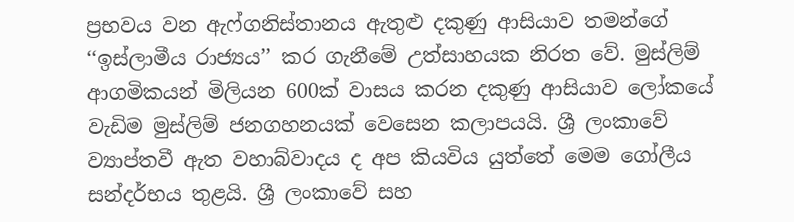ප්‍රභවය වන ඇෆ්ගනිස්තානය ඇතුළු දකුණු ආසියාව තමන්ගේ ‘‘ඉස්ලාමීය රාජ්‍යය’’ කර ගැනීමේ උත්සාහයක නිරත වේ. මුස්ලිම් ආගමිකයන් මිලියන 600ක් වාසය කරන දකුණු ආසියාව ලෝකයේ වැඩිම මුස්ලිම් ජනගහනයක් වෙසෙන කලාපයයි. ශ්‍රී ලංකාවේ ව්‍යාප්තවී ඇත වහාබ්වාදය ද අප කියවිය යුත්තේ මෙම ගෝලීය සන්දර්භය තුළයි. ශ්‍රී ලංකාවේ සහ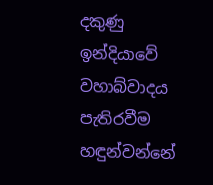දකුණු ඉන්දියාවේ වහාබ්වාදය පැතිරවීම හඳුන්වන්නේ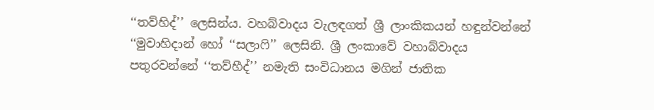‘‘තව්හිද්’’ ලෙසින්ය. වහබ්වාදය වැලඳගත් ශ්‍රී ලාංකිකයන් හඳුන්වන්නේ ‘‘මුවාහිදාන් හෝ ‘‘සලාෆි’’ ලෙසිනි. ශ්‍රී ලංකාවේ වහාබ්වාදය පතුරවන්නේ ‘‘තව්හීද්’’ නමැති සංවිධානය මගින් ජාතික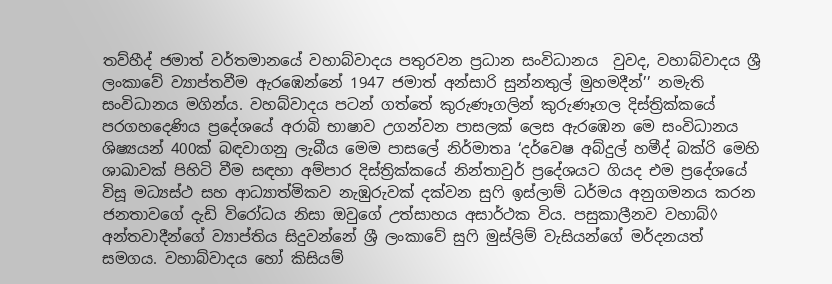තව්හීද් ජමාත් වර්තමානයේ වහාබ්වාදය පතුරවන ප්‍රධාන සංවිධානය  වුවද, වහාබ්වාදය ශ්‍රී ලංකාවේ ව්‍යාප්තවීම ඇරඹෙන්නේ 1947 ජමාත් අන්සාරි සුන්නතුල් මුහමදීන්’’ නමැති සංවිධානය මගින්ය. වහබ්වාදය පටන් ගත්තේ කුරුණෑගලින් කුරුණෑගල දිස්ත්‍රික්කයේ  පරගහදෙණිය ප්‍රදේශයේ අරාබි භාෂාව උගන්වන පාසලක් ලෙස ඇරඹෙන මෙ සංවිධානය ශිෂ්‍යයන් 400ක් බඳවාගනු ලැබීය මෙම පාසලේ නිර්මාතෘ ‘දර්වෙෂ අබ්දුල් හමීද් බක්රි මෙහි ශාඛාවක් පිහිටි වීම සඳහා අම්පාර දිස්ත්‍රික්කයේ නින්තාවුර් ප්‍රදේශයට ගියද එම ප්‍රදේශයේ විසූ මධ්‍යස්ථ සහ ආධ්‍යාත්මිකව නැඹුරුවක් දක්වන සුෆි ඉස්ලාම් ධර්මය අනුගමනය කරන ජනතාවගේ දැඩි විරෝධය නිසා ඔවුගේ උත්සාහය අසාර්ථක විය. පසුකාලීනව වහාබ්◊ අන්තවාදීන්ගේ ව්‍යාප්තිය සිදුවන්නේ ශ්‍රී ලංකාවේ සුෆි මුස්ලිම් වැසියන්ගේ මර්දනයත් සමගය. වහාබ්වාදය හෝ කිසියම්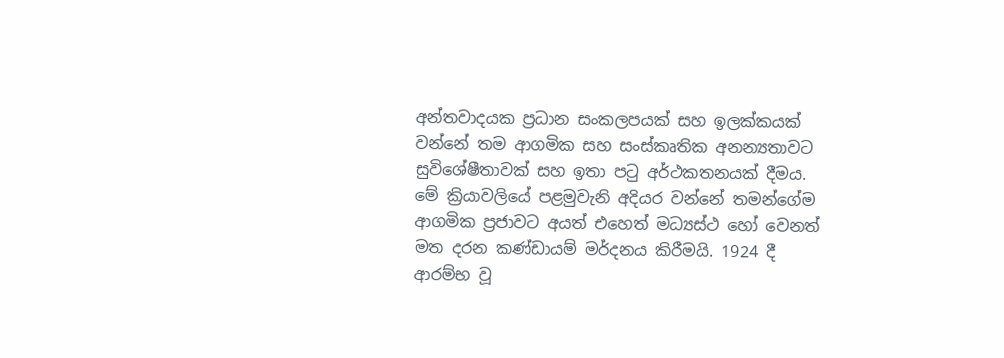අන්තවාදයක ප්‍රධාන සංකලපයක් සහ ඉලක්කයක් වන්නේ තම ආගමික සහ සංස්කෘතික අනන්‍යතාවට සුවිශේෂීතාවක් සහ ඉතා පටු අර්ථකතනයක් දීමය. මේ ක්‍රියාවලියේ පළමුවැනි අදියර වන්නේ තමන්ගේම ආගමික ප්‍රජාවට අයත් එහෙත් මධ්‍යස්ථ හෝ වෙනත් මත දරන කණ්ඩායම් මර්දනය කිරීමයි. 1924 දී ආරම්භ වූ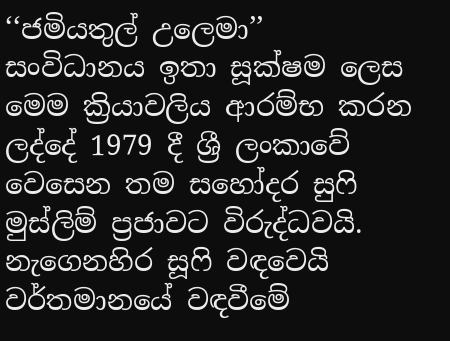‘‘ජමියතුල් උලෙමා’’ සංවිධානය ඉතා සූක්ෂම ලෙස මෙම ක්‍රියාවලිය ආරම්භ කරන ලද්දේ 1979 දී ශ්‍රී ලංකාවේ වෙසෙන තම සහෝදර සුෆි මුස්ලිම් ප්‍රජාවට විරුද්ධවයි. නැගෙනහිර සූෆි වඳවෙයි  වර්තමානයේ වඳවීමේ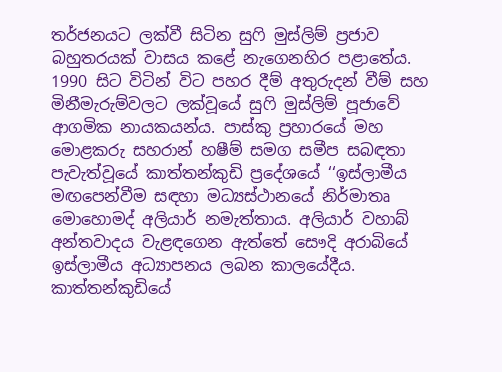තර්ජනයට ලක්වී සිටින සුෆි මුස්ලිම් ප්‍රජාව බහුතරයක් වාසය කළේ නැගෙනහිර පළාතේය. 1990 සිට විටින් විට පහර දීම් අතුරුදන් වීම් සහ මිනීමැරුම්වලට ලක්වූයේ සුෆි මුස්ලිම් පූජාවේ ආගමික නායකයන්ය. පාස්කු ප්‍රහාරයේ මහ මොළකරු සහරාන් හෂීම් සමග සමීප සබඳතා පැවැත්වූයේ කාත්තන්කුඩි ප්‍රදේශයේ ‘‘ඉස්ලාමීය මඟපෙන්වීම සඳහා මධ්‍යස්ථානයේ නිර්මාතෘ මොහොමද් අලියාර් නමැත්තාය. අලියාර් වහාබ් අන්තවාදය වැළඳගෙන ඇත්තේ සෞදි අරාබියේ ඉස්ලාමීය අධ්‍යාපනය ලබන කාලයේදීය. කාත්තන්කුඩියේ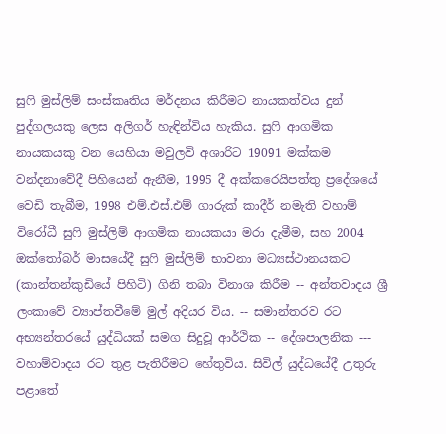සුෆි මුස්ලිම් සංස්කෘතිය මර්දනය කිරීමට නායකත්වය දුන් පුද්ගලයකු ලෙස අලිගර් හැඳින්විය හැකිය. සුෆි ආගමික නායකයකු වන යෙහියා මවුලවි අශාරිට 19091 මක්කම වන්දනාවේදී පිහියෙන් ඇනීම, 1995 දී අක්කරෙයිපත්තු ප්‍රදේශයේ වෙඩි තැබීම, 1998 එම්.එස්.එම් ගාරුක් කාදීර් නමැති වහාම් විරෝධී සුෆි මුස්ලිම් ආගමික නායකයා මරා දැමීම, සහ 2004 ඔක්තෝබර් මාසයේදී සුෆි මුස්ලිම් භාවනා මධ්‍යස්ථානයකට (කාන්තන්කුඩියේ පිහිටි) ගිනි තබා විනාශ කිරීම -- අන්තවාදය ශ්‍රී ලංකාවේ ව්‍යාප්තවීමේ මුල් අදියර විය. -- සමාන්තරව රට අභ්‍යන්තරයේ යුද්ධියක් සමග සිදුවූ ආර්ථික -- දේශපාලනික --- වහාම්වාදය රට තුළ පැතිරීමට හේතුවිය. සිවිල් යුද්ධයේදී උතුරු පළාතේ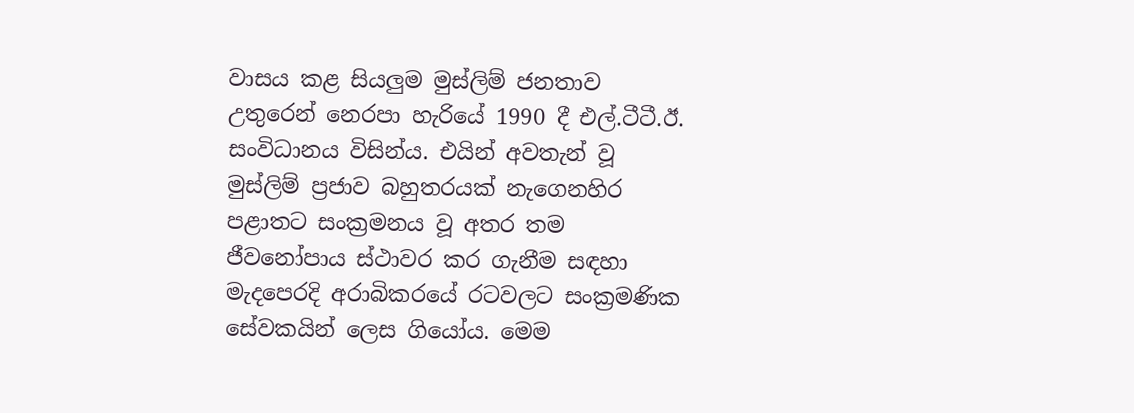වාසය කළ සියලුම මුස්ලිම් ජනතාව උතුරෙන් නෙරපා හැරියේ 1990 දී එල්.ටීටී.ඊ. සංවිධානය විසින්ය. එයින් අවතැන් වූ මුස්ලිම් ප්‍රජාව බහුතරයක් නැගෙනහිර පළාතට සංක්‍රමනය වූ අතර තම ජීවනෝපාය ස්ථාවර කර ගැනීම සඳහා මැදපෙරදි අරාබිකරයේ රටවලට සංක්‍රමණික සේවකයින් ලෙස ගියෝය. මෙම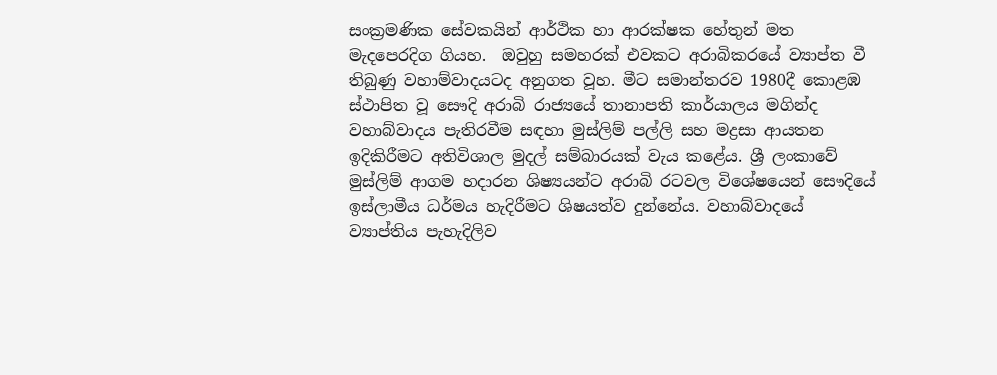සංක්‍රමණික සේවකයින් ආර්ථික හා ආරක්ෂක හේතුන් මත මැදපෙරදිග ගියහ.  ඔවුහු සමහරක් එවකට අරාබිකරයේ ව්‍යාප්ත වී තිබුණු වහාම්වාදයටද අනුගත වූහ. මීට සමාන්තරව 1980දී කොළඹ ස්ථාපිත වූ සෞදි අරාබි රාජ්‍යයේ තානාපති කාර්යාලය මගින්ද වහාබ්වාදය පැතිරවීම සඳහා මුස්ලිම් පල්ලි සහ මද්‍රසා ආයතන ඉදිකිරීමට අතිවිශාල මුදල් සම්බාරයක් වැය කළේය. ශ්‍රී ලංකාවේ මුස්ලිම් ආගම හදාරන ශිෂ්‍යයන්ට අරාබි රටවල විශේෂයෙන් සෞදියේ ඉස්ලාමීය ධර්මය හැදිරීමට ශිෂයත්ව දුන්නේය. වහාබ්වාදයේ ව්‍යාප්තිය පැහැදිලිව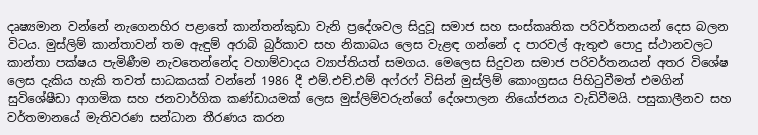දෘෂ්‍යමාන වන්නේ නැගෙනහිර පළාතේ කාන්තන්කුඩා වැනි ප්‍රදේශවල සිදුවූ සමාජ සහ සංස්කෘතික පරිවර්තනයන් දෙස බලන විටය. මුස්ලිම් කාන්තාවන් තම ඇඳුම් අරාබි බුර්කාව සහ නිකාබය ලෙස වැළඳ ගන්නේ ද පාරවල් ඇතුළු පොදු ස්ථානවලට කාන්තා පක්ෂය පැමිණීම නැවතෙන්නේද වහාම්වාදය ව්‍යාප්තියත් සමගය. මෙලෙස සිදුවන සමාජ පරිවර්තනයන් අතර විශේෂ ලෙස දැකිය හැකි තවත් සාධකයක් වන්නේ 1986 දී එම්.එච්.එම් අෆ්රෆ් විසින් මුස්ලිම් කොංග්‍රසය පිහිටුවීමත් එමගින් සුවිශේෂීඩා ආගමික සහ ජනවාර්ගික කණ්ඩායමක් ලෙස මුස්ලිම්වරුන්ගේ දේශපාලන නියෝජනය වැඩිවීමයි. පසුකාලීනව සහ වර්තමානයේ මැතිවරණ සන්ධාන තීරණය කරන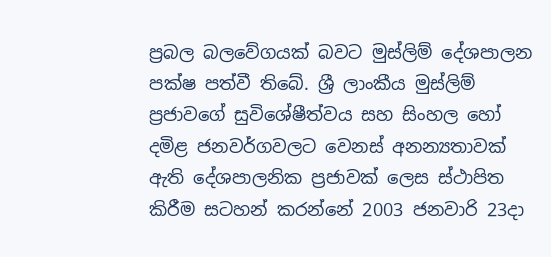ප්‍රබල බලවේගයක් බවට මුස්ලිම් දේශපාලන පක්ෂ පත්වී තිබේ. ශ්‍රී ලාංකීය මුස්ලිම් ප්‍රජාවගේ සුවිශේෂීත්වය සහ සිංහල හෝ දමිළ ජනවර්ගවලට වෙනස් අනන්‍යතාවක් ඇති දේශපාලනික ප්‍රජාවක් ලෙස ස්ථාපිත කිරීම සටහන් කරන්නේ 2003 ජනවාරි 23දා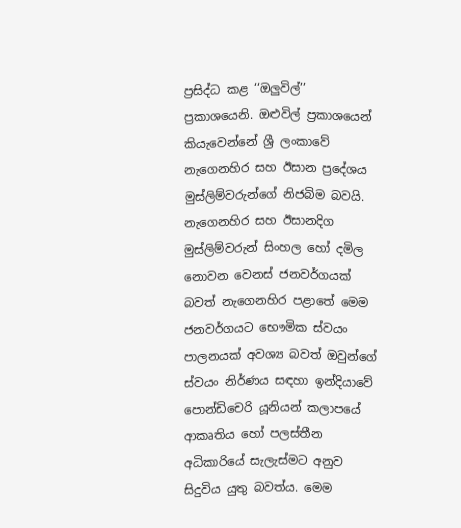ප්‍රසිද්ධ කළ ‘‘ඔලුවිල්’’ ප්‍රකාශයෙනි. ඔළුවිල් ප්‍රකාශයෙන් කියැවෙන්නේ ශ්‍රී ලංකාවේ නැගෙනහිර සහ ඊසාන ප්‍රදේශය මුස්ලිම්වරුන්ගේ නිජබිම බවයි. නැගෙනහිර සහ ඊසානදිග මුස්ලිම්වරුන් සිංහල හෝ දමිල නොවන වෙනස් ජනවර්ගයක් බවත් නැගෙනහිර පළාතේ මෙම ජනවර්ගයට භෞමික ස්වයං පාලනයක් අවශ්‍ය බවත් ඔවුන්ගේ ස්වයං නිර්ණය සඳහා ඉන්දියාවේ පොන්ඩිචෙරි යූනියන් කලාපයේ ආකෘතිය හෝ පලස්තීන අධිකාරියේ සැලැස්මට අනුව සිදුවිය යුතු බවත්ය. මෙම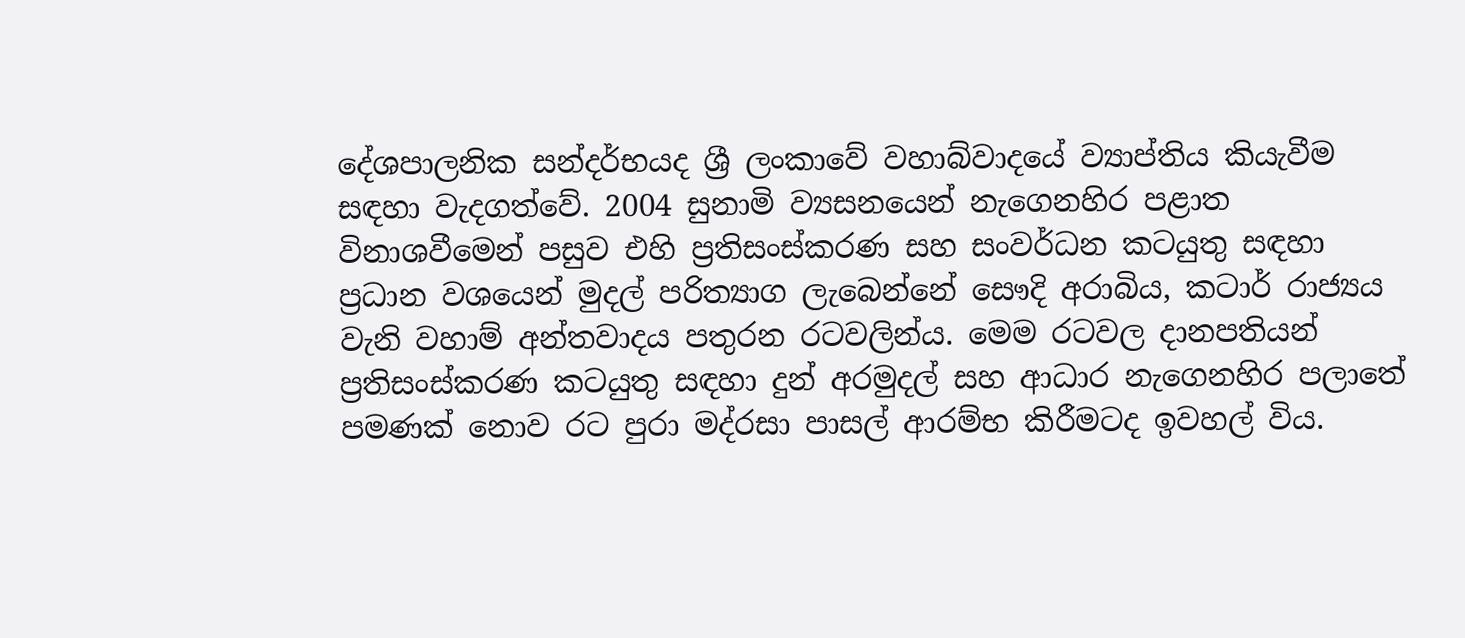දේශපාලනික සන්දර්භයද ශ්‍රී ලංකාවේ වහාබ්වාදයේ ව්‍යාප්තිය කියැවීම සඳහා වැදගත්වේ. 2004 සුනාමි ව්‍යසනයෙන් නැගෙනහිර පළාත විනාශවීමෙන් පසුව එහි ප්‍රතිසංස්කරණ සහ සංවර්ධන කටයුතු සඳහා ප්‍රධාන වශයෙන් මුදල් පරිත්‍යාග ලැබෙන්නේ සෞදි අරාබිය, කටාර් රාජ්‍යය වැනි වහාම් අන්තවාදය පතුරන රටවලින්ය. මෙම රටවල දානපතියන් ප්‍රතිසංස්කරණ කටයුතු සඳහා දුන් අරමුදල් සහ ආධාර නැගෙනහිර පලාතේ පමණක් නොව රට පුරා මද්රසා පාසල් ආරම්භ කිරීමටද ඉවහල් විය.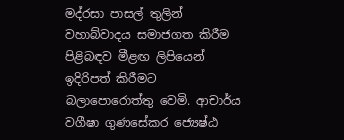මද්රසා පාසල් තුලින් වහාබ්වාදය සමාජගත කිරීම පිළිබඳව මීළඟ ලිපියෙන් ඉදිරිපත් කිරීමට බලාපොරොත්තු වෙමි. ආචාර්ය වගීෂා ගුණසේකර ජ්‍යෙෂ්ඨ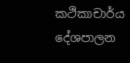කථිකාචාර්ය දේශපාලන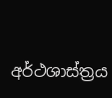අර්ථශාස්ත්‍රය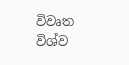විවෘත විශ්ව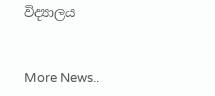විද්‍යාලය


More News..